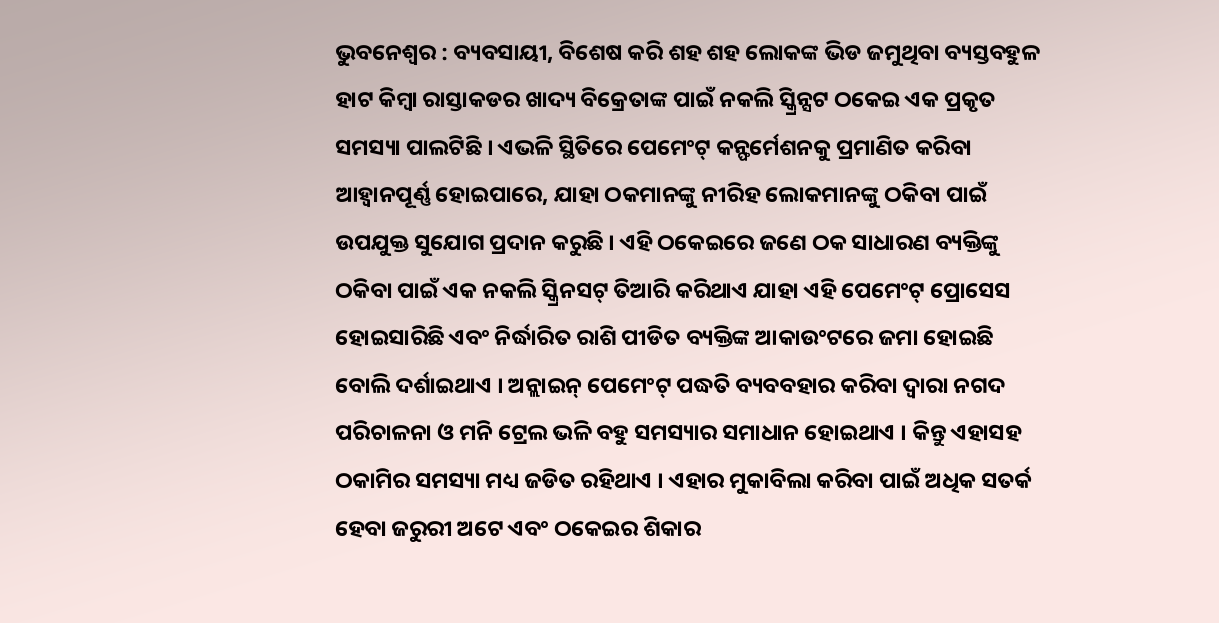ଭୁବନେଶ୍ୱର : ବ୍ୟବସାୟୀ, ବିଶେଷ କରି ଶହ ଶହ ଲୋକଙ୍କ ଭିଡ ଜମୁଥିବା ବ୍ୟସ୍ତବହୁଳ ହାଟ କିମ୍ବା ରାସ୍ତାକଡର ଖାଦ୍ୟ ବିକ୍ରେତାଙ୍କ ପାଇଁ ନକଲି ସ୍କ୍ରିନ୍ସଟ ଠକେଇ ଏକ ପ୍ରକୃତ ସମସ୍ୟା ପାଲଟିଛି । ଏଭଳି ସ୍ଥିତିରେ ପେମେଂଟ୍ କନ୍ଫର୍ମେଶନକୁ ପ୍ରମାଣିତ କରିବା ଆହ୍ୱାନପୂର୍ଣ୍ଣ ହୋଇପାରେ, ଯାହା ଠକମାନଙ୍କୁ ନୀରିହ ଲୋକମାନଙ୍କୁ ଠକିବା ପାଇଁ ଉପଯୁକ୍ତ ସୁଯୋଗ ପ୍ରଦାନ କରୁଛି । ଏହି ଠକେଇରେ ଜଣେ ଠକ ସାଧାରଣ ବ୍ୟକ୍ତିଙ୍କୁ ଠକିବା ପାଇଁ ଏକ ନକଲି ସ୍କ୍ରିନସଟ୍ ତିଆରି କରିଥାଏ ଯାହା ଏହି ପେମେଂଟ୍ ପ୍ରୋସେସ ହୋଇସାରିଛି ଏବଂ ନିର୍ଦ୍ଧାରିତ ରାଶି ପୀଡିତ ବ୍ୟକ୍ତିଙ୍କ ଆକାଉଂଟରେ ଜମା ହୋଇଛି ବୋଲି ଦର୍ଶାଇଥାଏ । ଅନ୍ଲାଇନ୍ ପେମେଂଟ୍ ପଦ୍ଧତି ବ୍ୟବବହାର କରିବା ଦ୍ୱାରା ନଗଦ ପରିଚାଳନା ଓ ମନି ଟ୍ରେଲ ଭଳି ବହୁ ସମସ୍ୟାର ସମାଧାନ ହୋଇଥାଏ । କିନ୍ତୁ ଏହାସହ ଠକାମିର ସମସ୍ୟା ମଧ୍ୟ ଜଡିତ ରହିଥାଏ । ଏହାର ମୁକାବିଲା କରିବା ପାଇଁ ଅଧିକ ସତର୍କ ହେବା ଜରୁରୀ ଅଟେ ଏବଂ ଠକେଇର ଶିକାର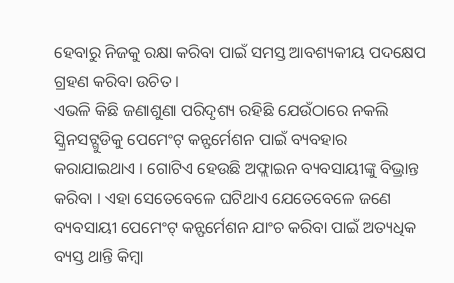ହେବାରୁ ନିଜକୁ ରକ୍ଷା କରିବା ପାଇଁ ସମସ୍ତ ଆବଶ୍ୟକୀୟ ପଦକ୍ଷେପ ଗ୍ରହଣ କରିବା ଉଚିତ ।
ଏଭଳି କିଛି ଜଣାଶୁଣା ପରିଦୃଶ୍ୟ ରହିଛି ଯେଉଁଠାରେ ନକଲି ସ୍କ୍ରିନସଟ୍ଗୁଡିକୁ ପେମେଂଟ୍ କନ୍ଫର୍ମେଶନ ପାଇଁ ବ୍ୟବହାର କରାଯାଇଥାଏ । ଗୋଟିଏ ହେଉଛି ଅଫ୍ଲାଇନ ବ୍ୟବସାୟୀଙ୍କୁ ବିଭ୍ରାନ୍ତ କରିବା । ଏହା ସେତେବେଳେ ଘଟିଥାଏ ଯେତେବେଳେ ଜଣେ ବ୍ୟବସାୟୀ ପେମେଂଟ୍ କନ୍ଫର୍ମେଶନ ଯାଂଚ କରିବା ପାଇଁ ଅତ୍ୟଧିକ ବ୍ୟସ୍ତ ଥାନ୍ତି କିମ୍ବା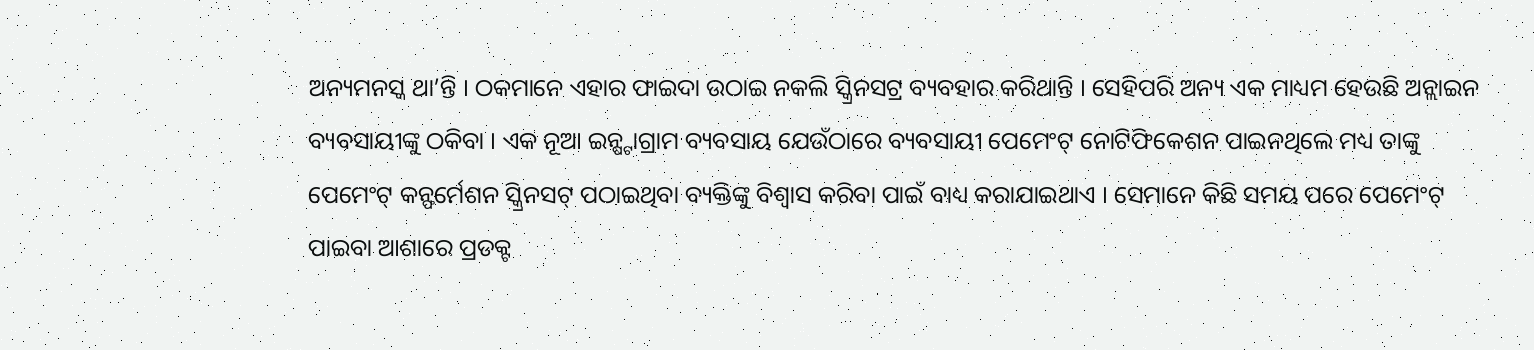ଅନ୍ୟମନସ୍କ ଥା’ନ୍ତି । ଠକମାନେ ଏହାର ଫାଇଦା ଉଠାଇ ନକଲି ସ୍କ୍ରିନସଟ୍ର ବ୍ୟବହାର କରିଥାନ୍ତି । ସେହିପରି ଅନ୍ୟ ଏକ ମାଧ୍ୟମ ହେଉଛି ଅନ୍ଲାଇନ ବ୍ୟବସାୟୀଙ୍କୁ ଠକିବା । ଏକ ନୂଆ ଇନ୍ଷ୍ଟାଗ୍ରାମ ବ୍ୟବସାୟ ଯେଉଁଠାରେ ବ୍ୟବସାୟୀ ପେମେଂଟ୍ ନୋଟିଫିକେଶନ ପାଇନଥିଲେ ମଧ୍ୟ ତାଙ୍କୁ ପେମେଂଟ୍ କନ୍ଫର୍ମେଶନ ସ୍କ୍ରିନସଟ୍ ପଠାଇଥିବା ବ୍ୟକ୍ତିଙ୍କୁ ବିଶ୍ୱାସ କରିବା ପାଇଁ ବାଧ୍ୟ କରାଯାଇଥାଏ । ସେମାନେ କିଛି ସମୟ ପରେ ପେମେଂଟ୍ ପାଇବା ଆଶାରେ ପ୍ରଡକ୍ଟ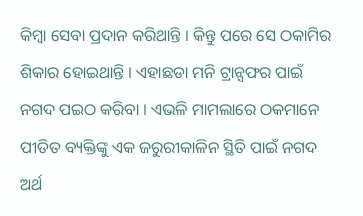କିମ୍ବା ସେବା ପ୍ରଦାନ କରିଥାନ୍ତି । କିନ୍ତୁ ପରେ ସେ ଠକାମିର ଶିକାର ହୋଇଥାନ୍ତି । ଏହାଛଡା ମନି ଟ୍ରାନ୍ସଫର ପାଇଁ ନଗଦ ପଇଠ କରିବା । ଏଭଳି ମାମଲାରେ ଠକମାନେ ପୀଡିତ ବ୍ୟକ୍ତିଙ୍କୁ ଏକ ଜରୁରୀକାଳିନ ସ୍ଥିତି ପାଇଁ ନଗଦ ଅର୍ଥ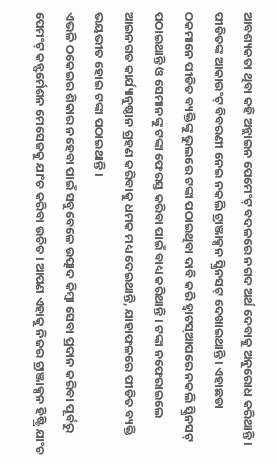ଆବଶ୍ୟକତା ଥିବା କହି ଅନ୍ଲାଇନ ପେମେଂଟ୍ ବଦଳରେ ନଗଦ ଅର୍ଥ ଦେବାକୁ ଅନୁରୋଧ କରିଥାନ୍ତି । ପୀଡିତଙ୍କ ଆକାଉଂଟ୍ ବିବରଣୀ ନେଇ ନକଲି ଟ୍ରାଞ୍ଜାକ୍ସନ ସ୍କ୍ରିନସଟ୍ ଦେଖାଇଥାନ୍ତି । ଏହାଛଡା ଠକମାନେ ପୀଡିତ ବ୍ୟକ୍ତିଙ୍କୁ ଭୁଲରେ ଟଙ୍କା ପଠାଇଥିବା ଦାବି କରି ହ୍ୱାଟସ୍ଆପରେ ନକଲି ସ୍କ୍ରିନସଟ୍ ପଠାଇଥାନ୍ତି ଓ ସେମାନଙ୍କୁ ଟଙ୍କା ଫେରସ୍ତ କରିବା ପାଇଁ ବାଧ୍ୟ କରିଥାନ୍ତି । ଟଙ୍କା ନଫେରାଇଲେ ଆଇନଗତ କାର୍ଯ୍ୟାନୁଷ୍ଠାନ ଗ୍ରହଣ କରିବାକୁ ଧମକ ମଧ୍ୟ ଦେଇଥାନ୍ତି, ଯାହାଫଳରେ ପୀଡିତ ବ୍ୟକ୍ତି ଭୟଭୀତ ହୋଇ ଟଙ୍କା ପଠାଇଥାନ୍ତି ।
ଏଭଳି ଠକେଇର ଶିକାର ନହେବା ପାଇଁ ସବୁବେଳେ ଉତ୍ପାଦ କିମ୍ବା ସେବା ପ୍ରଦାନ କରିବା ପୂର୍ବରୁ ପେମଂଟ୍ କନ୍ଫର୍ମେଶନ ମେସେଜକୁ ଯାଂଚ କରିବା ଉଚିତ । ଆପଣ ଏହାକୁ ନିଜର ଟ୍ରାଞ୍ଜାକ୍ସନ ହିଷ୍ଟ୍ରି ଯାଂଚ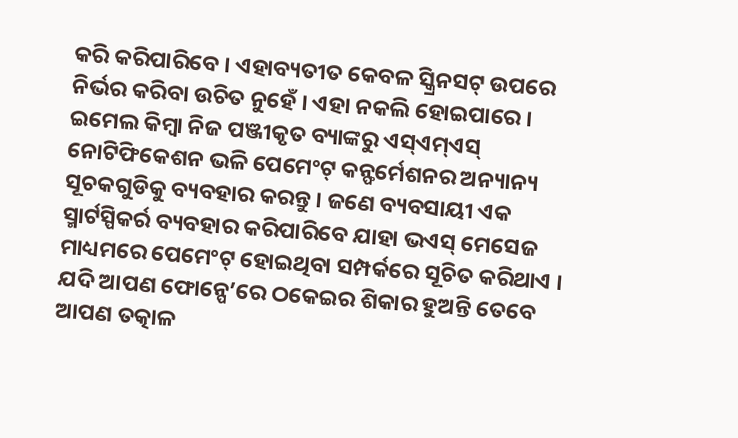କରି କରିପାରିବେ । ଏହାବ୍ୟତୀତ କେବଳ ସ୍କ୍ରିନସଟ୍ ଉପରେ ନିର୍ଭର କରିବା ଉଚିତ ନୁହେଁ । ଏହା ନକଲି ହୋଇପାରେ । ଇମେଲ କିମ୍ବା ନିଜ ପଞ୍ଜୀକୃତ ବ୍ୟାଙ୍କରୁ ଏସ୍ଏମ୍ଏସ୍ ନୋଟିଫିକେଶନ ଭଳି ପେମେଂଟ୍ କନ୍ଫର୍ମେଶନର ଅନ୍ୟାନ୍ୟ ସୂଚକଗୁଡିକୁ ବ୍ୟବହାର କରନ୍ତୁ । ଜଣେ ବ୍ୟବସାୟୀ ଏକ ସ୍ମାର୍ଟସ୍ପିକର୍ର ବ୍ୟବହାର କରିପାରିବେ ଯାହା ଭଏସ୍ ମେସେଜ ମାଧ୍ୟମରେ ପେମେଂଟ୍ ହୋଇଥିବା ସମ୍ପର୍କରେ ସୂଚିତ କରିଥାଏ । ଯଦି ଆପଣ ଫୋନ୍ପେ’ରେ ଠକେଇର ଶିକାର ହୁଅନ୍ତି ତେବେ ଆପଣ ତତ୍କାଳ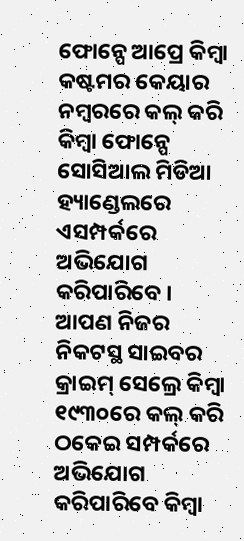ଫୋନ୍ପେ ଆପ୍ରେ କିମ୍ବା କଷ୍ଟମର କେୟାର ନମ୍ବରରେ କଲ୍ କରି କିମ୍ବା ଫୋନ୍ପେ ସୋସିଆଲ ମିଡିଆ ହ୍ୟାଣ୍ଡେଲରେ ଏସମ୍ପର୍କରେ ଅଭିଯୋଗ କରିପାରିବେ । ଆପଣ ନିଜର ନିକଟସ୍ଥ ସାଇବର କ୍ରାଇମ୍ ସେଲ୍ରେ କିମ୍ବା ୧୯୩୦ରେ କଲ୍ କରି ଠକେଇ ସମ୍ପର୍କରେ ଅଭିଯୋଗ କରିପାରିବେ କିମ୍ବା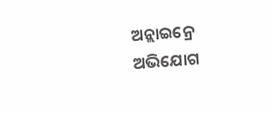ଅନ୍ଲାଇନ୍ରେ ଅଭିଯୋଗ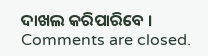ଦାଖଲ କରିପାରିବେ ।
Comments are closed.